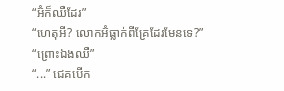“អ៊ំក៏ឈឺដែរ”
“ហេតុអី? លោកអ៊ំធ្លាក់ពីគ្រែដែរមែនទេ?”
“ព្រោះឯងឈឺ”
“...” ជេគបើក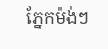ភ្នែកម៉ង់ៗ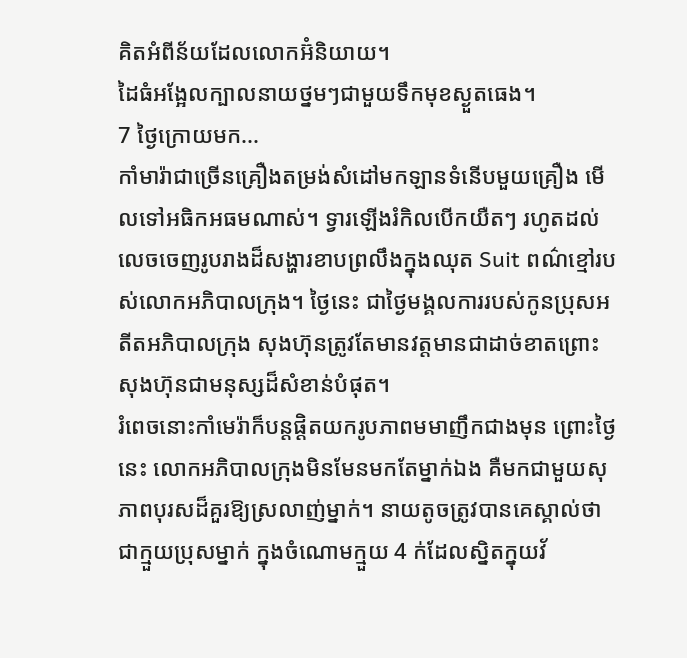គិតអំពីន័យដែលលោកអ៊ំនិយាយ។
ដៃធំអង្អែលក្បាលនាយថ្នមៗជាមួយទឹកមុខស្ងួតធេង។
7 ថ្ងៃក្រោយមក...
កាំមារ៉ាជាច្រើនគ្រឿងតម្រង់សំដៅមកឡានទំនើបមួយគ្រឿង មើលទៅអធិកអធមណាស់។ ទ្វារឡើងរំកិលបើកយឺតៗ រហូតដល់លេចចេញរូបរាងដ៏សង្ហារខាបព្រលឹងក្នុងឈុត Suit ពណ៌ខ្មៅរបស់លោកអភិបាលក្រុង។ ថ្ងៃនេះ ជាថ្ងៃមង្គលការរបស់កូនប្រុសអតីតអភិបាលក្រុង សុងហ៊ុនត្រូវតែមានវត្តមានជាដាច់ខាតព្រោះសុងហ៊ុនជាមនុស្សដ៏សំខាន់បំផុត។
រំពេចនោះកាំមេរ៉ាក៏បន្តផ្ដិតយករូបភាពមមាញឹកជាងមុន ព្រោះថ្ងៃនេះ លោកអភិបាលក្រុងមិនមែនមកតែម្នាក់ឯង គឺមកជាមួយសុភាពបុរសដ៏គួរឱ្យស្រលាញ់ម្នាក់។ នាយតូចត្រូវបានគេស្គាល់ថាជាក្មួយប្រុសម្នាក់ ក្នុងចំណោមក្មួយ 4 ក់ដែលស្និតក្នុយវ័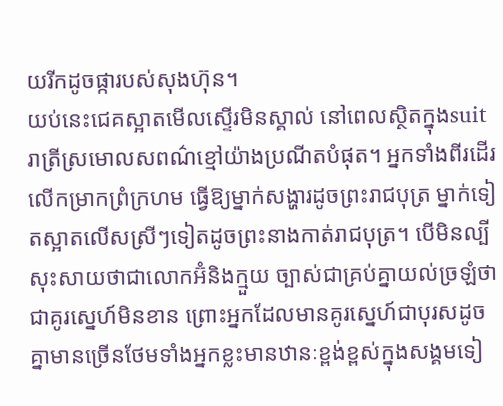យរីកដូចផ្ការបស់សុងហ៊ុន។
យប់នេះជេគស្អាតមើលស្ទើរមិនស្គាល់ នៅពេលស្ថិតក្នុងsuitរាត្រីស្រមោលសពណ៌ខ្មៅយ៉ាងប្រណីតបំផុត។ អ្នកទាំងពីរដើរលើកម្រាកព្រំក្រហម ធ្វើឱ្យម្នាក់សង្ហារដូចព្រះរាជបុត្រ ម្នាក់ទៀតស្អាតលើសស្រីៗទៀតដូចព្រះនាងកាត់រាជបុត្រ។ បើមិនល្បីសុះសាយថាជាលោកអ៊ំនិងក្មួយ ច្បាស់ជាគ្រប់គ្នាយល់ច្រឡំថាជាគូរស្នេហ៍មិនខាន ព្រោះអ្នកដែលមានគូរស្នេហ៍ជាបុរសដូចគ្នាមានច្រើនថែមទាំងអ្នកខ្លះមានឋានៈខ្ពង់ខ្ពស់ក្នុងសង្គមទៀ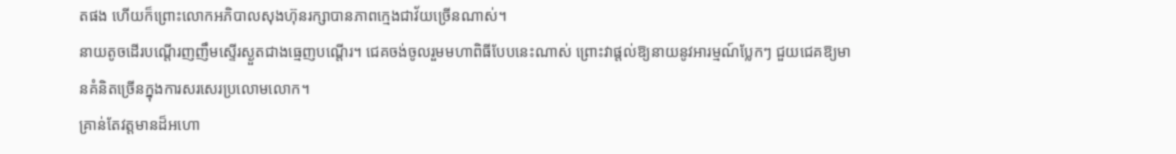តផង ហើយក៏ព្រោះលោកអភិបាលសុងហ៊ុនរក្សាបានភាពក្មេងជាវ័យច្រើនណាស់។
នាយតូចដើរបណ្ដើរញញឹមស្ទើរស្ងួតជាងធ្មេញបណ្ដើរ។ ជេគចង់ចូលរួមមហាពិធីបែបនេះណាស់ ព្រោះវាផ្ដល់ឱ្យនាយនូវអារម្មណ៍ប្លែកៗ ជួយជេគឱ្យមានគំនិតច្រើនក្នុងការសរសេរប្រលោមលោក។
គ្រាន់តែវត្តមានដ៏អហោ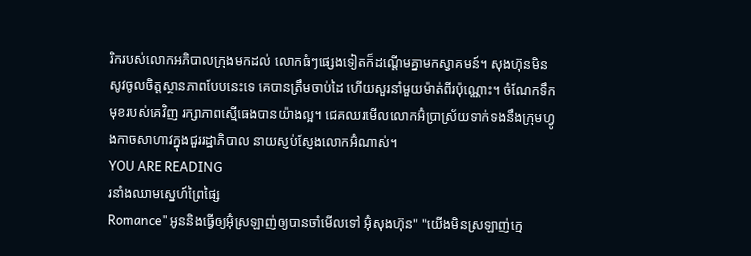រិករបស់លោកអភិបាលក្រុងមកដល់ លោកធំៗផ្សេងទៀតក៏ដណ្ដើមគ្នាមកស្វាគមន៍។ សុងហ៊ុនមិនសូវចូលចិត្តស្ថានភាពបែបនេះទេ គេបានត្រឹមចាប់ដៃ ហើយសួរនាំមួយម៉ាត់ពីរប៉ុណ្ណោះ។ ចំណែកទឹកមុខរបស់គេវិញ រក្សាភាពស្មើធេងបានយ៉ាងល្អ។ ជេគឈរមើលលោកអ៊ំប្រាស្រ័យទាក់ទងនឹងក្រុមហ្វូងកាចសាហាវក្នុងជួររដ្ឋាភិបាល នាយស្ញប់ស្ញែងលោកអ៊ំណាស់។
YOU ARE READING
រនាំងឈាមស្នេហ៍ព្រៃផ្សៃ
Romance"អូននិងធ្វើឲ្យអ៊ំុស្រឡាញ់ឲ្យបានចាំមើលទៅ អ៊ំុសុងហ៊ុន" "យើងមិនស្រឡាញ់ក្មេ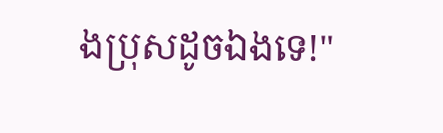ងប្រុសដូចឯងទេ!"